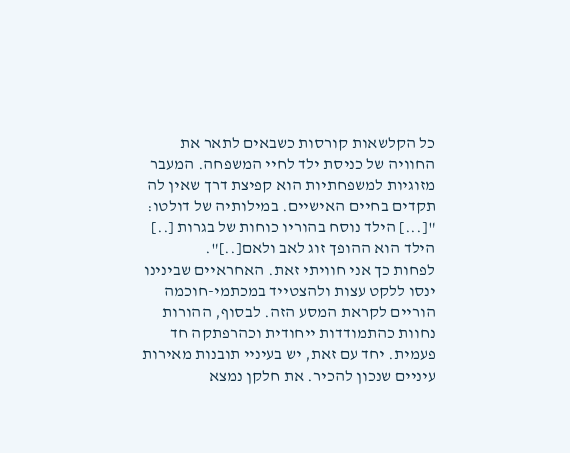כל הקלשאות קורסות כשבאים לתאר את החוויה של כניסת ילד לחיי המשפחה. המעבר מזוגיות למשפחתיות הוא קפיצת דרך שאין לה תקדים בחיים האישיים. במילותיה של דולטו: "[...] הילד נוסח בהוריו כוחות של בגרות [..] הילד הוא ההופך זוג לאב ולאם[..]".
לפחות כך אני חוויתי זאת. האחראיים שבינינו ינסו ללקט עצות ולהצטייד במכתמי-חוכמה הוריים לקראת המסע הזה. לבסוף, ההורות נחוות כהתמודדות ייחודית וכהרפתקה חד פעמית. יחד עם זאת, יש בעיניי תובנות מאירות עיניים שנכון להכיר. את חלקן נמצא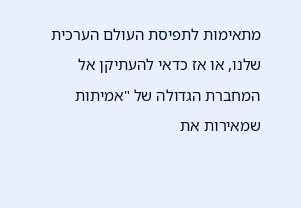מתאימות לתפיסת העולם הערכית שלנו, או אז כדאי להעתיקן אל המחברת הגדולה של "אמיתות שמאירות את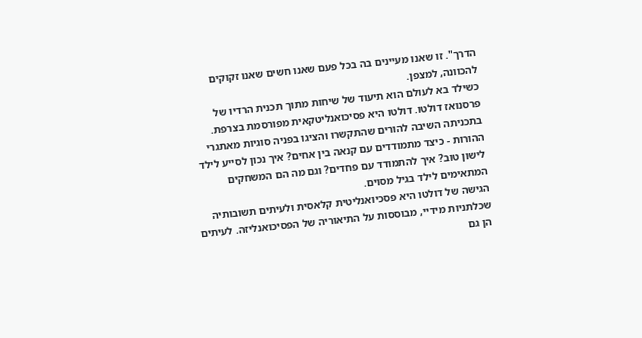הדרך". זו שאנו מעיינים בה בכל פעם שאנו חשים שאנו זקוקים להכוונה, למצפן.
כשילד בא לעולם הוא תיעוד של שיחות מתוך תכנית הרדיו של פרסנואז דולטו. דולטו היא פסיכואנליטקאית מפורסמת בצרפת. בתכניתה השיבה להורים שהתקשרו והציגו בפניה סוגיות מאתגרי ההורות - כיצד מתמודדים עם קנאה בין אחים? איך נכון לסייע לילד לישון טוב? איך להתמודד עם פחדים? וגם מה הם המשחקים המתאימים לילד בגיל מסוים.
הגישה של דולטו היא פסכיואנליטית קלאסית ולעיתים תשובותיה שכלתניות מידיי, מבוססות על התיאוריה של הפסיכואנליזה. לעיתים הן גם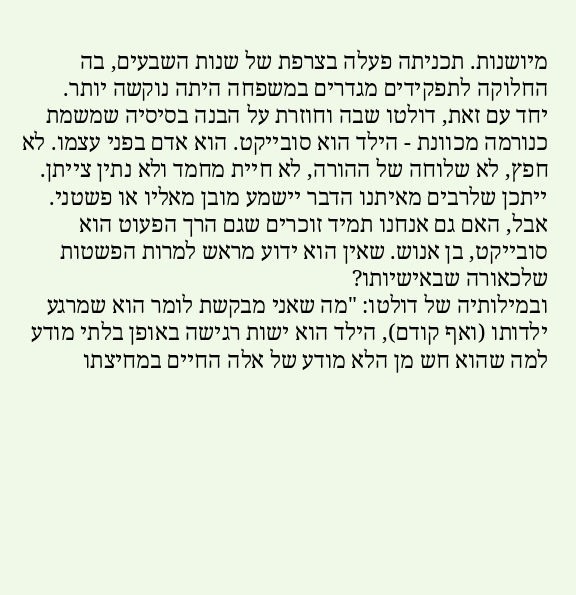מיושנות. תכניתה פעלה בצרפת של שנות השבעים, בה החלוקה לתפקידים מגדרים במשפחה היתה נוקשה יותר.
יחד עם זאת, דולטו שבה וחוזרת על הבנה בסיסיה שמשמת כנורמה מכוונת - הילד הוא סובייקט. הוא אדם בפני עצמו. לא חפץ, לא שלוחה של ההורה, לא חיית מחמד ולא נתין צייתן.
ייתכן שלרבים מאיתנו הדבר יישמע מובן מאליו או פשטני. אבל, האם גם אנחנו תמיד זוכרים שגם הרך הפעוט הוא סובייקט, בן אנוש. שאין הוא ידוע מראש למרות הפשטות שלכאורה שבאישיותו?
ובמילותיה של דולטו: "מה שאני מבקשת לומר הוא שמרגע ילדותו (ואף קודם), הילד הוא ישות רגישה באופן בלתי מודע למה שהוא חש מן הלא מודע של אלה החיים במחיצתו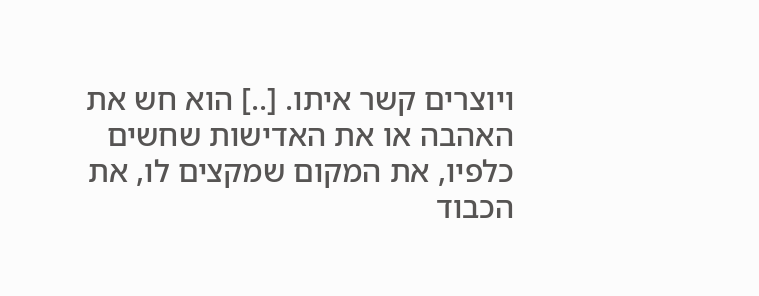ויוצרים קשר איתו. [..] הוא חש את האהבה או את האדישות שחשים כלפיו, את המקום שמקצים לו, את הכבוד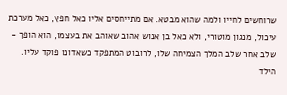שרוחשים לחייו ולמה שהוא מבטא. אם מתייחסים אליו כאל חפץ, כאל מערכת עיכול, מנגון מוטורי, ולא כאל בן אנוש אהוב שאוהב את בעצמו, הוא הופך - שלב אחר שלב המלך הצמיחה שלו, לרובוט המתפקד כשאדונו פוקד עליו. הילד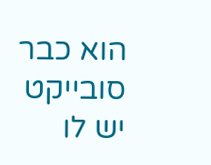הוא כבר סובייקט יש לו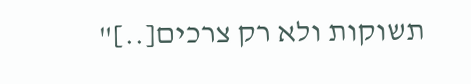תשוקות ולא רק צרכים[..]"